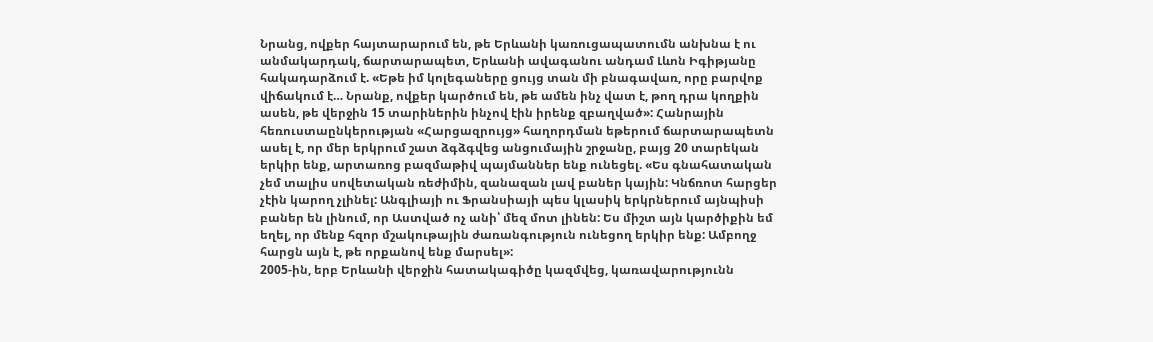Նրանց, ովքեր հայտարարում են, թե Երևանի կառուցապատումն անխնա է ու անմակարդակ, ճարտարապետ, Երևանի ավագանու անդամ Լևոն Իգիթյանը հակադարձում է. «Եթե իմ կոլեգաները ցույց տան մի բնագավառ, որը բարվոք վիճակում է… Նրանք, ովքեր կարծում են, թե ամեն ինչ վատ է, թող դրա կողքին ասեն, թե վերջին 15 տարիներին ինչով էին իրենք զբաղված»: Հանրային հեռուստաընկերության «Հարցազրույց» հաղորդման եթերում ճարտարապետն ասել է, որ մեր երկրում շատ ձգձգվեց անցումային շրջանը, բայց 20 տարեկան երկիր ենք, արտառոց բազմաթիվ պայմաններ ենք ունեցել. «Ես գնահատական չեմ տալիս սովետական ռեժիմին, զանազան լավ բաներ կային: Կնճռոտ հարցեր չէին կարող չլինել: Անգլիայի ու Ֆրանսիայի պես կլասիկ երկրներում այնպիսի բաներ են լինում, որ Աստված ոչ անի՝ մեզ մոտ լինեն: Ես միշտ այն կարծիքին եմ եղել, որ մենք հզոր մշակութային ժառանգություն ունեցող երկիր ենք: Ամբողջ հարցն այն է, թե որքանով ենք մարսել»:
2005-ին, երբ Երևանի վերջին հատակագիծը կազմվեց, կառավարությունն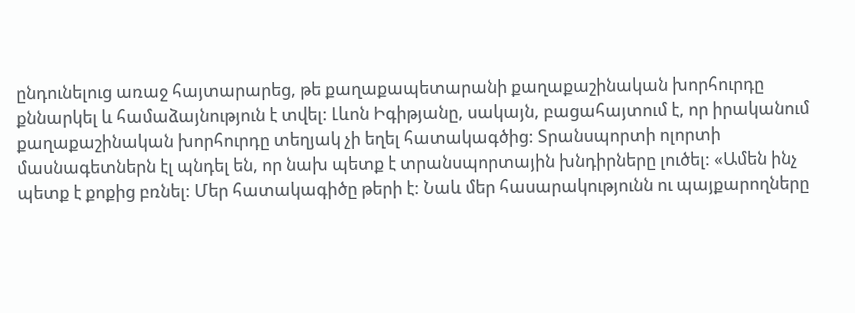ընդունելուց առաջ հայտարարեց, թե քաղաքապետարանի քաղաքաշինական խորհուրդը քննարկել և համաձայնություն է տվել: Լևոն Իգիթյանը, սակայն, բացահայտում է, որ իրականում քաղաքաշինական խորհուրդը տեղյակ չի եղել հատակագծից: Տրանսպորտի ոլորտի մասնագետներն էլ պնդել են, որ նախ պետք է տրանսպորտային խնդիրները լուծել: «Ամեն ինչ պետք է քոքից բռնել: Մեր հատակագիծը թերի է: Նաև մեր հասարակությունն ու պայքարողները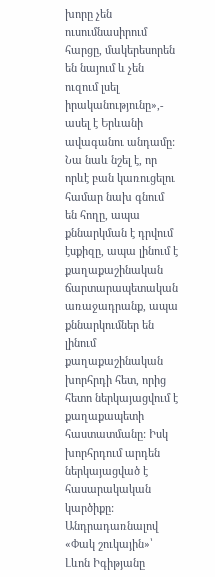խորը չեն ուսումնասիրում հարցը, մակերեսորեն են նայում և չեն ուզում լսել իրականությունը»,- ասել է Երևանի ավագանու անդամը: Նա նաև նշել է, որ որևէ բան կառուցելու համար նախ գնում են հողը, ապա քննարկման է դրվում էսքիզը, ապա լինում է քաղաքաշինական ճարտարապետական առաջադրանք, ապա քննարկումներ են լինում քաղաքաշինական խորհրդի հետ, որից հետո ներկայացվում է քաղաքապետի հաստատմանը: Իսկ խորհրդում արդեն ներկայացված է հասարակական կարծիքը:
Անդրադառնալով «Փակ շուկային»՝ Լևոն Իգիթյանը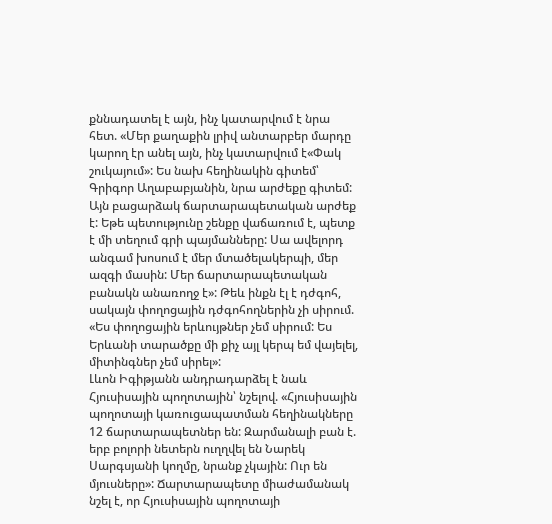քննադատել է այն, ինչ կատարվում է նրա հետ. «Մեր քաղաքին լրիվ անտարբեր մարդը կարող էր անել այն, ինչ կատարվում է«Փակ շուկայում»: Ես նախ հեղինակին գիտեմ՝ Գրիգոր Աղաբաբյանին, նրա արժեքը գիտեմ: Այն բացարձակ ճարտարապետական արժեք է: Եթե պետությունը շենքը վաճառում է, պետք է մի տեղում գրի պայմանները: Սա ավելորդ անգամ խոսում է մեր մտածելակերպի, մեր ազգի մասին: Մեր ճարտարապետական բանակն անառողջ է»: Թեև ինքն էլ է դժգոհ, սակայն փողոցային դժգոհողներին չի սիրում. «Ես փողոցային երևույթներ չեմ սիրում: Ես Երևանի տարածքը մի քիչ այլ կերպ եմ վայելել, միտինգներ չեմ սիրել»:
Լևոն Իգիթյանն անդրադարձել է նաև Հյուսիսային պողոտային՝ նշելով. «Հյուսիսային պողոտայի կառուցապատման հեղինակները 12 ճարտարապետներ են: Զարմանալի բան է. երբ բոլորի նետերն ուղղվել են Նարեկ Սարգսյանի կողմը, նրանք չկային: Ուր են մյուսները»: Ճարտարապետը միաժամանակ նշել է, որ Հյուսիսային պողոտայի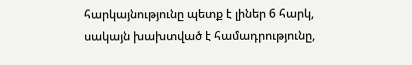հարկայնությունը պետք է լիներ 6 հարկ, սակայն խախտված է համադրությունը,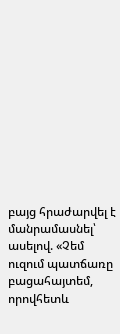բայց հրաժարվել է մանրամասնել՝ ասելով. «Չեմ ուզում պատճառը բացահայտեմ, որովհետև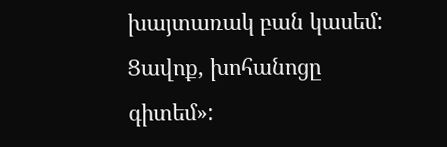խայտառակ բան կասեմ: Ցավոք, խոհանոցը գիտեմ»: